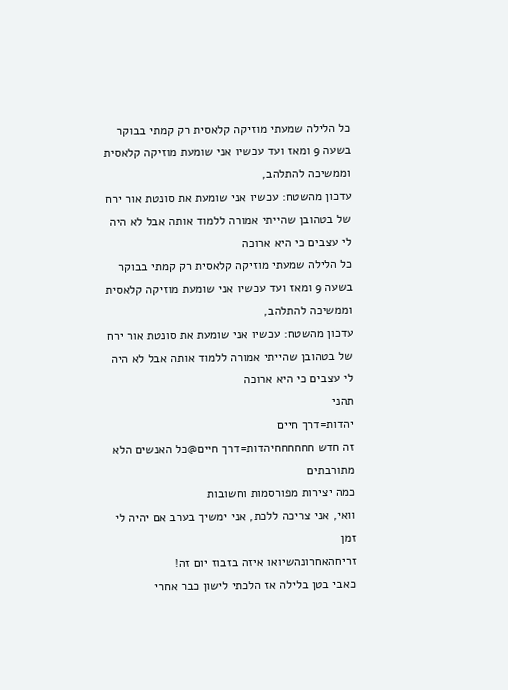כל הלילה שמעתי מוזיקה קלאסית רק קמתי בבוקר בשעה 9 ומאז ועד עכשיו אני שומעת מוזיקה קלאסית וממשיכה להתלהב,
עדכון מהשטח: עכשיו אני שומעת את סונטת אור ירח של בטהובן שהייתי אמורה ללמוד אותה אבל לא היה לי עצבים כי היא ארוכה
כל הלילה שמעתי מוזיקה קלאסית רק קמתי בבוקר בשעה 9 ומאז ועד עכשיו אני שומעת מוזיקה קלאסית וממשיכה להתלהב,
עדכון מהשטח: עכשיו אני שומעת את סונטת אור ירח של בטהובן שהייתי אמורה ללמוד אותה אבל לא היה לי עצבים כי היא ארוכה
תהני
יהדות=דרך חיים
זה חדש חחחחחחיהדות=דרך חיים@כל האנשים הלא מתורבתים
כמה יצירות מפורסמות וחשובות
וואי, אני צריכה ללכת, אני ימשיך בערב אם יהיה לי זמן
זריחהאחרונהשיואו איזה בזבוז יום זה!
כאבי בטן בלילה אז הלכתי לישון כבר אחרי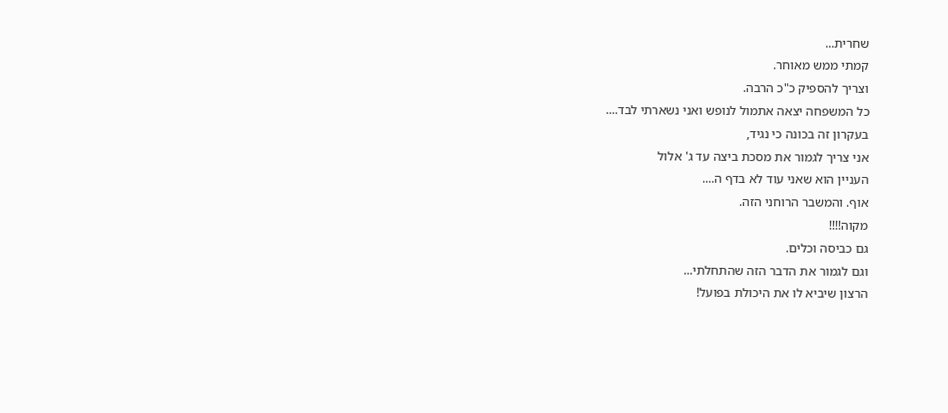שחרית...
קמתי ממש מאוחר.
וצריך להספיק כ"כ הרבה.
כל המשפחה יצאה אתמול לנופש ואני נשארתי לבד....
בעקרון זה בכונה כי נגיד,
אני צריך לגמור את מסכת ביצה עד ג' אלול
העניין הוא שאני עוד לא בדף ה....
אוף. והמשבר הרוחני הזה.
מקוה!!!!
גם כביסה וכלים.
וגם לגמור את הדבר הזה שהתחלתי...
הרצון שיביא לו את היכולת בפועל!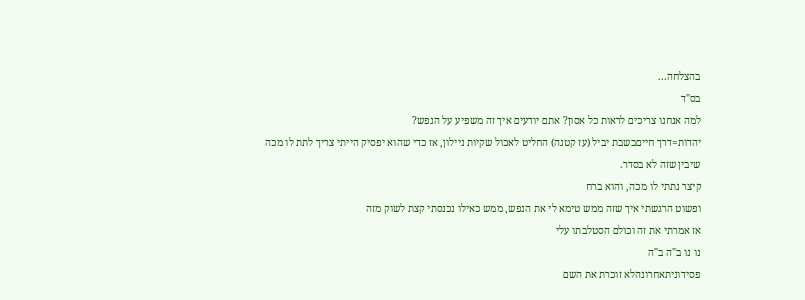בהצלחה...
בס"ד
למה אנחנו צריכים לראות כל אסון? אתם יודעים איך זה משפיע על הנפש?
יהדות=דרך חייםבשבת יביל (עז קטנה) החליט לאכול שקיות ניילון, אז כדי שהוא יפסיק הייתי צריך לתת לו מכה שיבין שזה לא בסדר.
קיצר נתתי לו מכה, והוא ברח
ופשוט הרגשתי איך שזה ממש טימא לי את הנפש, ממש כאילו נכנסתי קצת לשוק מזה
אז אמרתי את זה וכולם הסטלבתו עלי
נו נו ב"ה ב"ה
פסידוניתאחרונהלא זוכרת את השם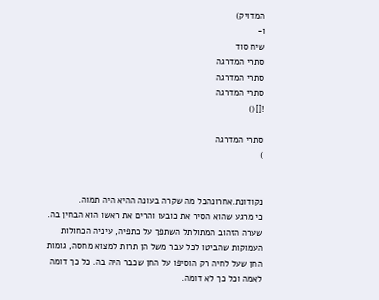המדויק)
ו-
שיח סוד
סתרי המדרגה
סתרי המדרגה
סתרי המדרגה
![]()

סתרי המדרגה
)


נקודונת.אחרונהכל מה שקרה בעונה ההיא היה תמוה.
כי מרגע שהוא הסיר את כובעו והרים את ראשו הוא הבחין בה.
שערה הזהוב המתולתל השתפך על כתפיה, עיניה הכחולות העמוקות שהביטו לכל עבר משל הן תרות למצוא מחסה, גומות החן שעל לחיה רק הוסיפו על החן שכבר היה בה. כל כך דומה לאמה וכל כך לא דומה.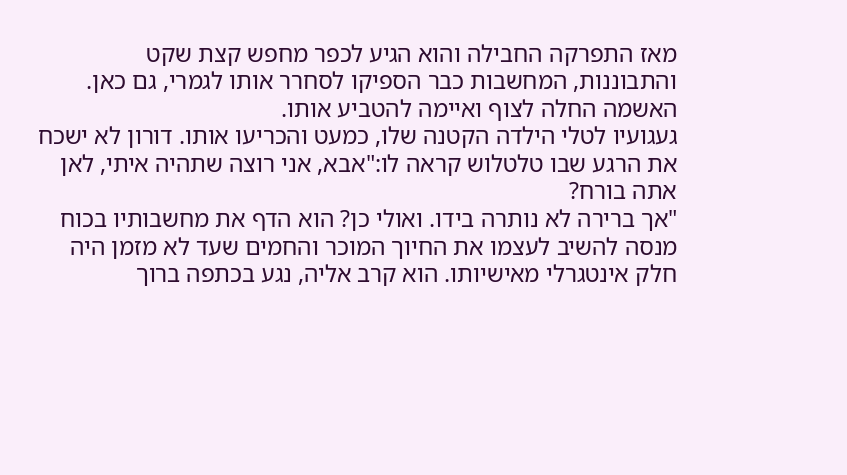מאז התפרקה החבילה והוא הגיע לכפר מחפש קצת שקט והתבוננות, המחשבות כבר הספיקו לסחרר אותו לגמרי, גם כאן. האשמה החלה לצוף ואיימה להטביע אותו.
געגועיו לטלי הילדה הקטנה שלו, כמעט והכריעו אותו. דורון לא ישכח את הרגע שבו טלטלוש קראה לו:"אבא, אני רוצה שתהיה איתי, לאן אתה בורח?
"אך ברירה לא נותרה בידו. ואולי כן? הוא הדף את מחשבותיו בכוח מנסה להשיב לעצמו את החיוך המוכר והחמים שעד לא מזמן היה חלק אינטגרלי מאישיותו. הוא קרב אליה, נגע בכתפה ברוך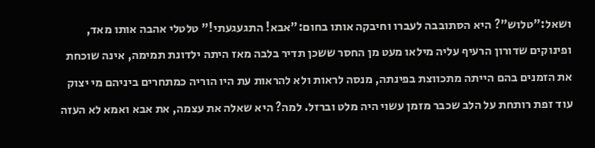ושאל:"טלוש"? היא הסתובבה לעברו וחיבקה אותו בחום:"אבא! התגעגעתי!" טלטלי אהבה אותו מאד, ופינוקים שדורון הרעיף עליה מילאו מעט מן החסר ששכן תדיר בלבה מאז היתה ילדונת תמימה, אינה שוכחת את הזמנים בהם הייתה מתכווצת בפינתה, מנסה לראות ולא להראות עת היו הוריה כמתחרים ביניהם מי יצוק עוד זפת רותחת על הלב שכבר מזמן עשוי היה מלט וברזל. למה? היא שאלה את עצמה, את אבא ואמא לא העזה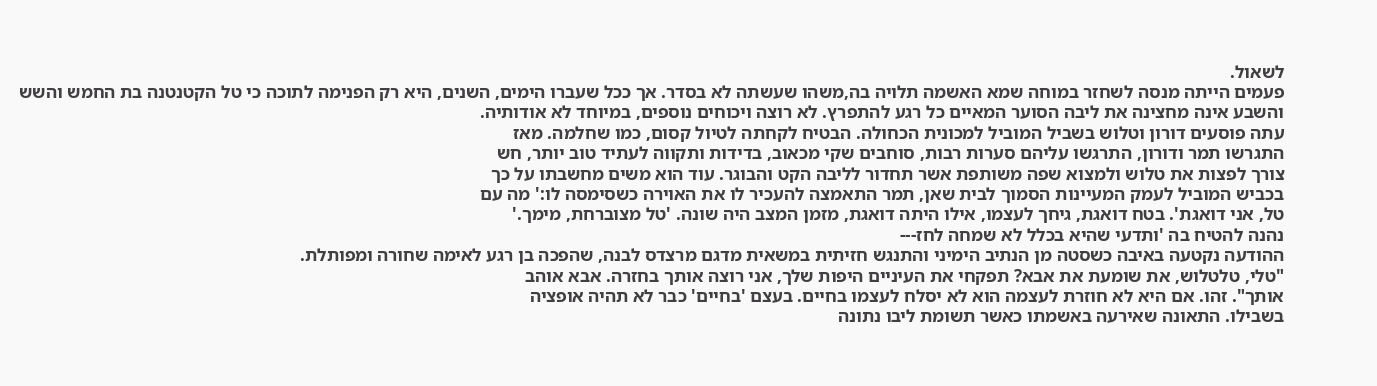לשאול.
פעמים הייתה מנסה לשחזר במוחה שמא האשמה תלויה בה,משהו שעשתה לא בסדר. אך ככל שעברו הימים, השנים, היא רק הפנימה לתוכה כי טל הקטנטנה בת החמש והשש והשבע אינה מחצינה את ליבה הסוער המאיים כל רגע להתפרץ. לא רוצה ויכוחים נוספים, במיוחד לא אודותיה.
עתה פוסעים דורון וטלוש בשביל המוביל למכונית הכחולה. הבטיח לקחתה לטיול קסום, כמו שחלמה. מאז
התגרשו תמר ודורון, התרגשו עליהם סערות רבות, סוחבים שקי מכאוב, בדידות ותקווה לעתיד טוב יותר, חש
צורך לפצות את טלוש ולמצוא שפה משותפת אשר תחדור לליבה הקט והבוגר. עוד הוא משים מחשבתו על כך
בכביש המוביל לעמק המעיינות הסמוך לבית שאן, תמר התאמצה להעכיר לו את האוירה כשסימסה לו:' מה עם
טל, אני דואגת'. בטח דואגת, גיחך לעצמו, אילו היתה דואגת, מזמן המצב היה שונה. 'טל מצוברחת, מימך.'
נהנה להטיח בה 'ותדעי שהיא בכלל לא שמחה לחז---
ההודעה נקטעה באיבה כשסטה מן הנתיב הימיני והתנגש חזיתית במשאית מדגם מרצדס לבנה, שהפכה בן רגע לאימה שחורה ומפותלת.
"טלי, טלטלוש, את שומעת את אבא? תפקחי את העיניים היפות שלך, אני רוצה אותך בחזרה. אבא אוהב
אותך". זהו. אם היא לא חוזרת לעצמה הוא לא יסלח לעצמו בחיים. בעצם 'בחיים' כבר לא תהיה אופציה
בשבילו. התאונה שאירעה באשמתו כאשר תשומת ליבו נתונה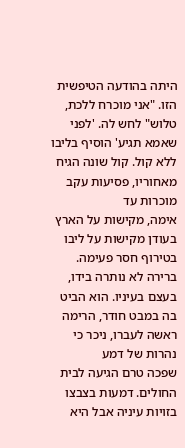היתה בהודעה הטיפשית הזו. "אני מוכרח ללכת,
טלוש" לחש לה. 'לפני שאמא תגיע' הוסיף בליבו ללא קול. קול שונה הגיח מאחוריו, פסיעות עקב מוכרות עד
אימה, מקישות על הארץ בעודן מקישות על ליבו בטירוף חסר פעימה.
ברירה לא נותרה בידו, בעצם בעיניו. הוא הביט בה במבט חודר, הרימה ראשה לעברו, ניכר כי נהרות של דמע
שפכה טרם הגיעה לבית החולים. דמעות בצבצו בזויות עיניה אבל היא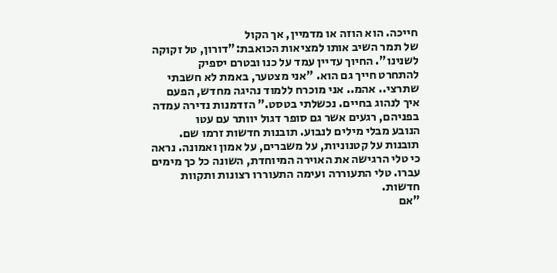חייכה. הוא הוזה או מדמיין, אך הקול
של תמר השיב אותו למציאות הכואבת:"דורון, טל זקוקה לשנינו". החיוך עדיין עמד על כנו ובטרם יספיק
להתחרט חייך גם הוא. "אני מצטער, באמת לא חשבתי שתרצי.. אהמ.. אני מוכרח ללמוד נהיגה מחדש, הפעם
איך לנהוג בחיים. נכשלתי בטסט." הזדמנות נדירה עמדה בפניהם, רגעים אשר גם סופר דגול יוותר עם עטו
הנובע מבלי מילים לנבוע. תובנות חדשות זרמו שם. תובנות על קטנוניות, על משברים, על אמון ואמונה. נראה
כי טלי הרגישה את האוירה המיוחדת, השונה כל כך מימים עברו. טלי התעוררה ועימה התעוררו רצונות ותקוות
חדשות.
"אם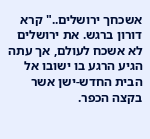אשכחך ירושלים.." קרא דורון ברגש. את ירושלים לא אשכח לעולם, אך עתה הגיע הרגע בו ישובו אל
הבית החדש-ישן אשר בקצה הכפר.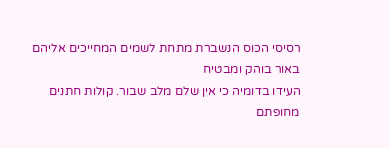רסיסי הכוס הנשברת מתחת לשמים המחייכים אליהם באור בוהק ומבטיח
העידו בדומיה כי אין שלם מלב שבור. קולות חתנים מחופתם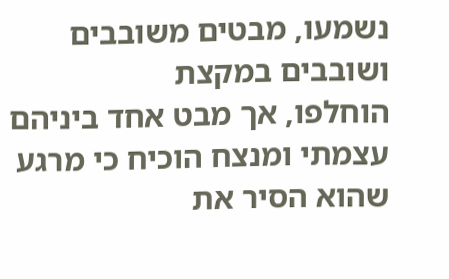נשמעו, מבטים משובבים ושובבים במקצת
הוחלפו, אך מבט אחד ביניהם עצמתי ומנצח הוכיח כי מרגע שהוא הסיר את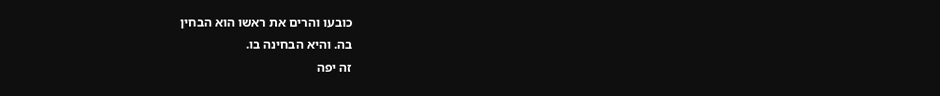כובעו והרים את ראשו הוא הבחין
בה. והיא הבחינה בו.
זה יפה